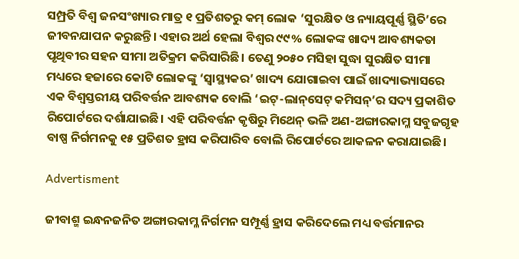ସମ୍ପ୍ରତି ବିଶ୍ୱ ଜନସଂଖ୍ୟାର ମାତ୍ର ୧ ପ୍ରତିଶତରୁ କମ୍ ଲୋକ ‘ସୁରକ୍ଷିତ ଓ ନ୍ୟାୟପୂର୍ଣ୍ଣ ସ୍ଥିତି’ରେ ଜୀବନଯାପନ କରୁଛନ୍ତି। ଏହାର ଅର୍ଥ ହେଲା ବିଶ୍ବର ୯୯% ଲୋକଙ୍କ ଖାଦ୍ୟ ଆବଶ୍ୟକତା ପୃଥିବୀର ସହନ ସୀମା ଅତିକ୍ରମ କରିସାରିଛି। ତେଣୁ ୨୦୫୦ ମସିହା ସୁଦ୍ଧା ସୁରକ୍ଷିତ ସୀମା ମଧ୍ୟରେ ହଜାରେ କୋଟି ଲୋକଙ୍କୁ ‘ସ୍ବାସ୍ଥ୍ୟକର’ ଖାଦ୍ୟ ଯୋଗାଇବା ପାଇଁ ଖାଦ୍ୟାଭ୍ୟାସରେ ଏକ ବିଶ୍ୱସ୍ତରୀୟ ପରିବର୍ତ୍ତନ ଆବଶ୍ୟକ ବୋଲି ‘ଇଟ୍‌-ଲାନ୍‌ସେଟ୍‌ କମିସନ୍‌’ର ସଦ୍ୟ ପ୍ରକାଶିତ ରିପୋର୍ଟରେ ଦର୍ଶାଯାଇଛି। ଏହି ପରିବର୍ତ୍ତନ କୃଷିରୁ ମିଥେନ୍‌ ଭଳି ଅଣ-ଅଙ୍ଗାରକାମ୍ଳ ସବୁଜଗୃହ ବାଷ୍ପ ନିର୍ଗମନକୁ ୧୫ ପ୍ରତିଶତ ହ୍ରାସ କରିପାରିବ ବୋଲି ରିପୋର୍ଟରେ ଆକଳନ କରାଯାଇଛି।

Advertisment

ଜୀବାଶ୍ମ ଇନ୍ଧନଜନିତ ଅଙ୍ଗାରକାମ୍ଳ ନିର୍ଗମନ ସମ୍ପୂର୍ଣ୍ଣ ହ୍ରାସ କରିଦେଲେ ମଧ୍ୟ ବର୍ତ୍ତମାନର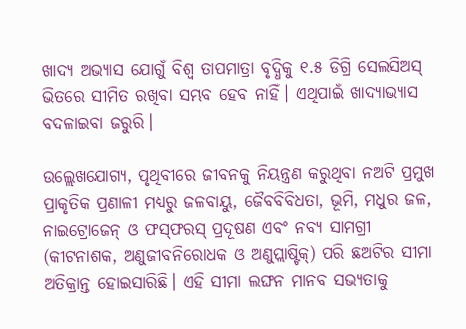ଖାଦ୍ୟ ଅଭ୍ୟାସ ଯୋଗୁଁ ବିଶ୍ବ ତାପମାତ୍ରା ବୃଦ୍ଧିକୁ ୧.୫ ଡିଗ୍ରି ସେଲସିଅସ୍‌ ଭିତରେ ସୀମିତ ରଖିବା ସମ୍ଭବ ହେବ ନାହିଁ। ଏଥିପାଇଁ ଖାଦ୍ୟାଭ୍ୟାସ ବଦଳାଇବା ଜରୁରି।

ଉଲ୍ଲେଖଯୋଗ୍ୟ, ପୃଥିବୀରେ ଜୀବନକୁ ନିୟନ୍ତ୍ରଣ କରୁଥିବା ନଅଟି ପ୍ରମୁଖ ପ୍ରାକୃତିକ ପ୍ରଣାଳୀ ମଧ୍ୟରୁ ଜଳବାୟୁ, ଜୈବବିବିଧତା, ଭୂମି, ମଧୁର ଜଳ, ନାଇଟ୍ରୋଜେନ୍ ଓ ଫସ୍‌ଫରସ୍ ପ୍ରଦୂଷଣ ଏବଂ ନବ୍ୟ ସାମଗ୍ରୀ (କୀଟନାଶକ, ଅଣୁଜୀବନିରୋଧକ ଓ ଅଣୁପ୍ଲାଷ୍ଟିକ୍‌) ପରି ଛଅଟିର ସୀମା ଅତିକ୍ରାନ୍ତ ହୋଇସାରିଛି। ଏହି ସୀମା ଲଙ୍ଘନ ମାନବ ସଭ୍ୟତାକୁ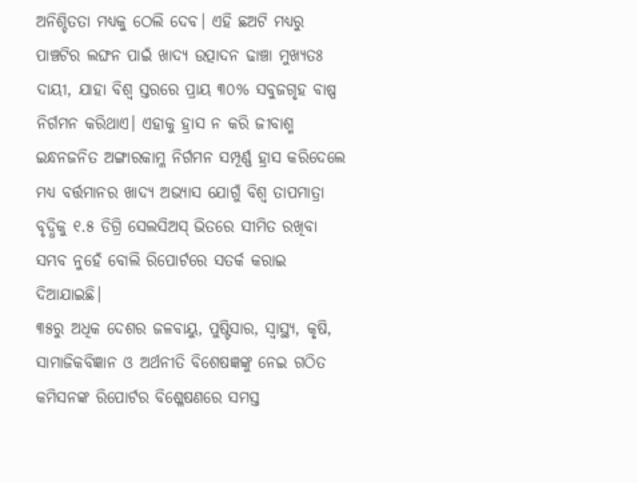ଅନିଶ୍ଚିତତା ମଧ୍ୟକୁ ଠେଲି ଦେବ। ଏହି ଛଅଟି ମଧ୍ୟରୁ ପାଞ୍ଚଟିର ଲଙ୍ଘନ ପାଇଁ ଖାଦ୍ୟ ଉତ୍ପାଦନ ଢାଞ୍ଚା ମୁଖ୍ୟତଃ ଦାୟୀ, ଯାହା ବିଶ୍ୱ ସ୍ତରରେ ପ୍ରାୟ ୩୦% ସବୁଜଗୃହ ବାଷ୍ପ ନିର୍ଗମନ କରିଥାଏ। ଏହାକୁ ହ୍ରାସ ନ କରି ଜୀବାଶ୍ମ ଇନ୍ଧନଜନିତ ଅଙ୍ଗାରକାମ୍ଳ ନିର୍ଗମନ ସମ୍ପୂର୍ଣ୍ଣ ହ୍ରାସ କରିଦେଲେ ମଧ୍ୟ ବର୍ତ୍ତମାନର ଖାଦ୍ୟ ଅଭ୍ୟାସ ଯୋଗୁଁ ବିଶ୍ବ ତାପମାତ୍ରା ବୃଦ୍ଧିକୁ ୧.୫ ଡିଗ୍ରି ସେଲସିଅସ୍‌ ଭିତରେ ସୀମିତ ରଖିବା ସମ୍ଭବ ନୁହେଁ ବୋଲି ରିପୋର୍ଟରେ ସତର୍କ କରାଇ ଦିଆଯାଇଛି।
୩୫ରୁ ଅଧିକ ଦେଶର ଜଳବାୟୁ, ପୁଷ୍ଟିସାର, ସ୍ୱାସ୍ଥ୍ୟ, କୃଷି, ସାମାଜିକବିଜ୍ଞାନ ଓ ଅର୍ଥନୀତି ବିଶେଷଜ୍ଞଙ୍କୁ ନେଇ ଗଠିତ କମିସନଙ୍କ ରିପୋର୍ଟର ବିଶ୍ଳେଷଣରେ ସମସ୍ତ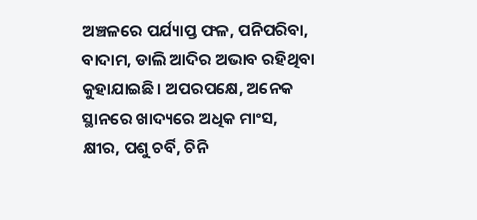ଅଞ୍ଚଳରେ ପର୍ଯ୍ୟାପ୍ତ ଫଳ, ପନିପରିବା, ବାଦାମ, ଡାଲି ଆଦିର ଅଭାବ ରହିଥିବା କୁହାଯାଇଛି। ଅପରପକ୍ଷେ, ଅନେକ ସ୍ଥାନରେ ଖାଦ୍ୟରେ ଅଧିକ ମାଂସ, କ୍ଷୀର, ପଶୁ ଚର୍ବି, ଚିନି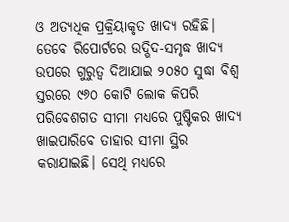ଓ ଅତ୍ୟଧିକ ପ୍ରକ୍ରିୟାକୃତ ଖାଦ୍ୟ ରହିଛି। ତେବେ ରିପୋର୍ଟରେ ଉଦ୍ଭିଦ-ସମୃଦ୍ଧ ଖାଦ୍ୟ ଉପରେ ଗୁରୁତ୍ୱ ଦିଆଯାଇ ୨୦୫୦ ସୁଦ୍ଧା ବିଶ୍ୱ ସ୍ତରରେ ୯୬୦ କୋଟି ଲୋକ କିପରି ପରିବେଶଗତ ସୀମା ମଧ୍ୟରେ ପୁଷ୍ଟିକର ଖାଦ୍ୟ ଖାଇପାରିବେ ତାହାର ସୀମା ସ୍ଥିର କରାଯାଇଛି। ସେଥି ମଧ୍ୟରେ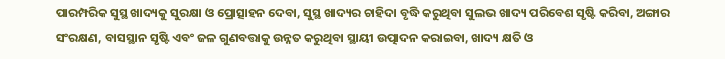ପାରମ୍ପରିକ ସୁସ୍ଥ ଖାଦ୍ୟକୁ ସୁରକ୍ଷା ଓ ପ୍ରୋତ୍ସାହନ ଦେବା, ସୁସ୍ଥ ଖାଦ୍ୟର ଚାହିଦା ବୃଦ୍ଧି କରୁଥିବା ସୁଲଭ ଖାଦ୍ୟ ପରିବେଶ ସୃଷ୍ଟି କରିବା, ଅଙ୍ଗାର ସଂରକ୍ଷଣ, ବାସସ୍ଥାନ ସୃଷ୍ଟି ଏବଂ ଜଳ ଗୁଣବତ୍ତାକୁ ଉନ୍ନତ କରୁଥିବା ସ୍ଥାୟୀ ଉତ୍ପାଦନ କରାଇବା, ଖାଦ୍ୟ କ୍ଷତି ଓ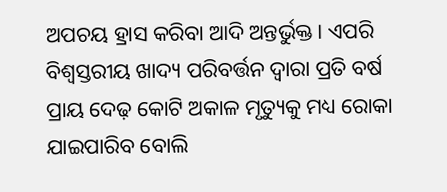ଅପଚୟ ହ୍ରାସ କରିବା ଆଦି ଅନ୍ତର୍ଭୁକ୍ତ। ଏପରି ବିଶ୍ୱସ୍ତରୀୟ ଖାଦ୍ୟ ପରିବର୍ତ୍ତନ ଦ୍ବାରା ପ୍ରତି ବର୍ଷ ପ୍ରାୟ ଦେଢ଼ କୋଟି ଅକାଳ ମୃତ୍ୟୁକୁ ମଧ୍ୟ ରୋକା ଯାଇପାରିବ ବୋଲି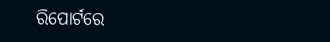ରିପୋର୍ଟରେ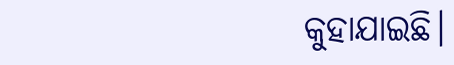କୁହାଯାଇଛି।